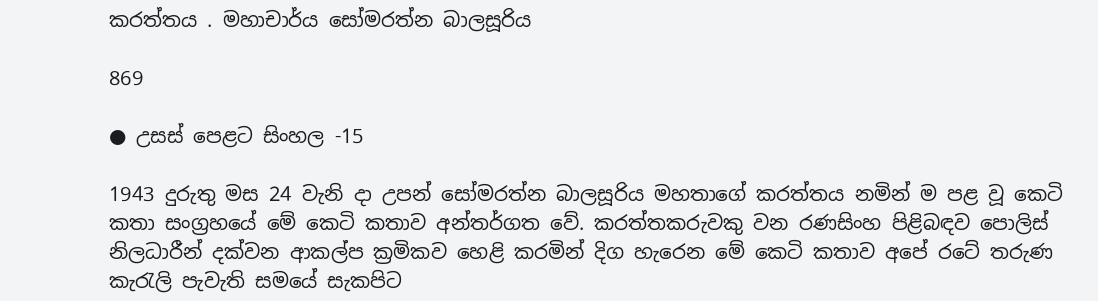කරත්තය . මහාචාර්ය සෝමරත්න බාලසූරිය

869

● උසස් පෙළට සිංහල -15

1943 දුරුතු මස 24 වැනි දා උපන් සෝමරත්න බාලසූරිය මහතාගේ කරත්තය නමින් ම පළ වූ කෙටි කතා සංග්‍රහයේ මේ කෙටි කතාව අන්තර්ගත වේ. කරත්තකරුවකු වන රණසිංහ පිළිබඳව පොලිස් නිලධාරීන් දක්වන ආකල්ප ක්‍රමිකව හෙළි කරමින් දිග හැරෙන මේ කෙටි කතාව අපේ රටේ තරුණ කැරැලි පැවැති සමයේ සැකපිට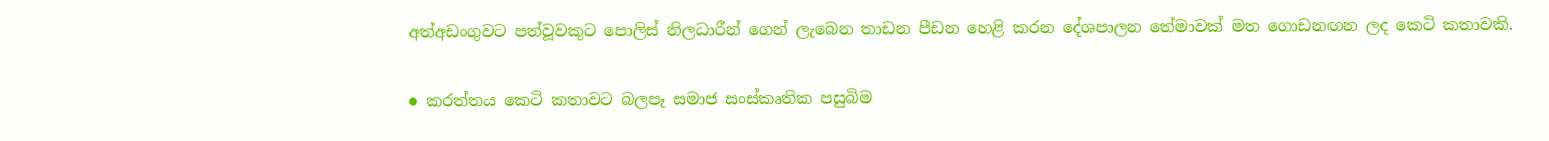අත්අඩංගුවට පත්වූවකුට පොලිස් නිලධාරීන් ගෙන් ලැබෙන තාඩන පීඩන හෙළි කරන දේශපාලන තේමාවක් මත ගොඩනඟන ලද කෙටි කතාවකි.

● කරත්තය කෙටි කතාවට බලපෑ සමාජ සංස්කෘතික පසුබිම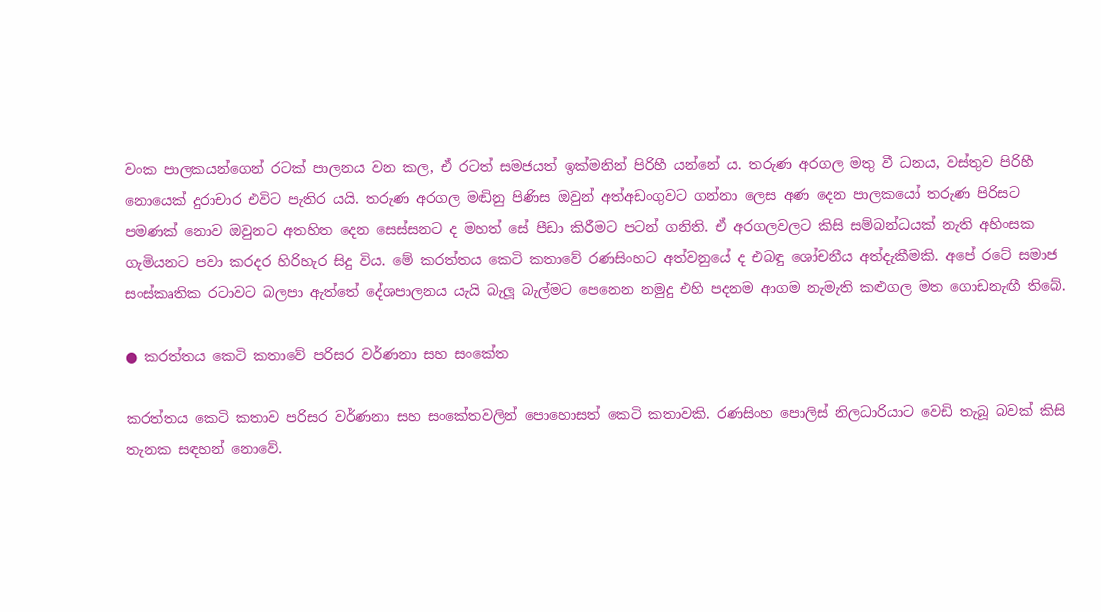වංක පාලකයන්ගෙන් රටක් පාලනය වන කල, ඒ රටත් සමජයත් ඉක්මනින් පිරිහී යන්නේ ය. තරුණ අරගල මතු වී ධනය, වස්තුව පිරිහී නොයෙක් දුරාචාර එවිට පැතිර යයි. තරුණ අරගල මඬිනු පිණිස ඔවුන් අත්අඩංගුවට ගන්නා ලෙස අණ දෙන පාලකයෝ තරුණ පිරිසට පමණක් නොව ඔවුනට අතහිත දෙන සෙස්සනට ද මහත් සේ පීඩා කිරීමට පටන් ගනිති. ඒ අරගලවලට කිසි සම්බන්ධයක් නැති අහිංසක ගැමියනට පවා කරදර හිරිහැර සිදු විය. මේ කරත්තය කෙටි කතාවේ රණසිංහට අත්වනුයේ ද එබඳු ශෝචනීය අත්දැකීමකි. අපේ රටේ සමාජ සංස්කෘතික රටාවට බලපා ඇත්තේ දේශපාලනය යැයි බැලූ බැල්මට පෙනෙන නමුදු එහි පදනම ආගම නැමැති කළුගල මත ගොඩනැඟී තිබේ.

● කරත්තය කෙටි කතාවේ පරිසර වර්ණනා සහ සංකේත

කරත්තය කෙටි කතාව පරිසර වර්ණනා සහ සංකේතවලින් පොහොසත් කෙටි කතාවකි. රණසිංහ පොලිස් නිලධාරියාට වෙඩි තැබූ බවක් කිසි තැනක සඳහන් නොවේ.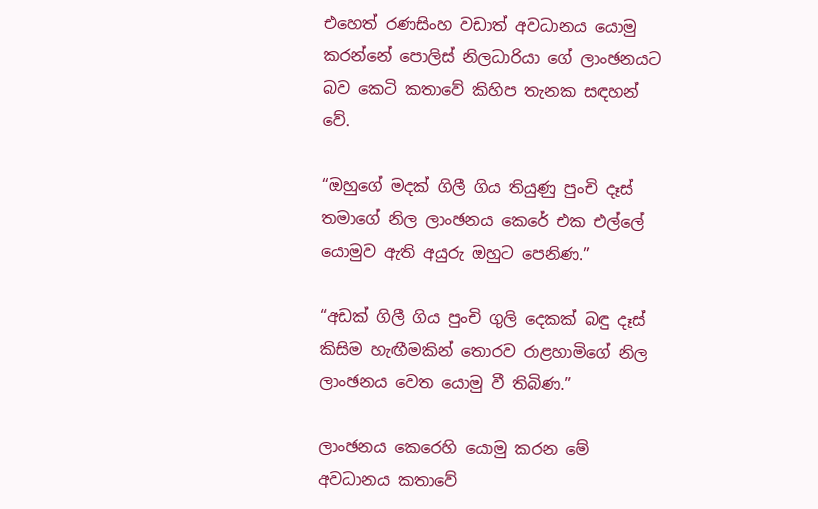එහෙත් රණසිංහ වඩාත් අවධානය යොමු කරන්නේ පොලිස් නිලධාරියා ගේ ලාංඡනයට බව කෙටි කතාවේ කිහිප තැනක සඳහන් වේ.

“ඔහුගේ මදක් ගිලී ගිය තියුණු පුංචි දෑස් තමාගේ නිල ලාංඡනය කෙරේ එක එල්ලේ යොමුව ඇති අයුරු ඔහුට පෙනිණ.”

“අඩක් ගිලී ගිය පුංචි ගුලි දෙකක් බඳු දෑස් කිසිම හැඟීමකින් තොරව රාළහාමිගේ නිල ලාංඡනය වෙත යොමු වී තිබිණ.”

ලාංඡනය කෙරෙහි යොමු කරන මේ අවධානය කතාවේ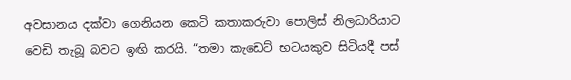අවසානය දක්වා ගෙනියන කෙටි කතාකරුවා පොලිස් නිලධාරියාට වෙඩි තැබූ බවට ඉඟි කරයි. “තමා කැඩෙට් භටයකුව සිටියදී පස්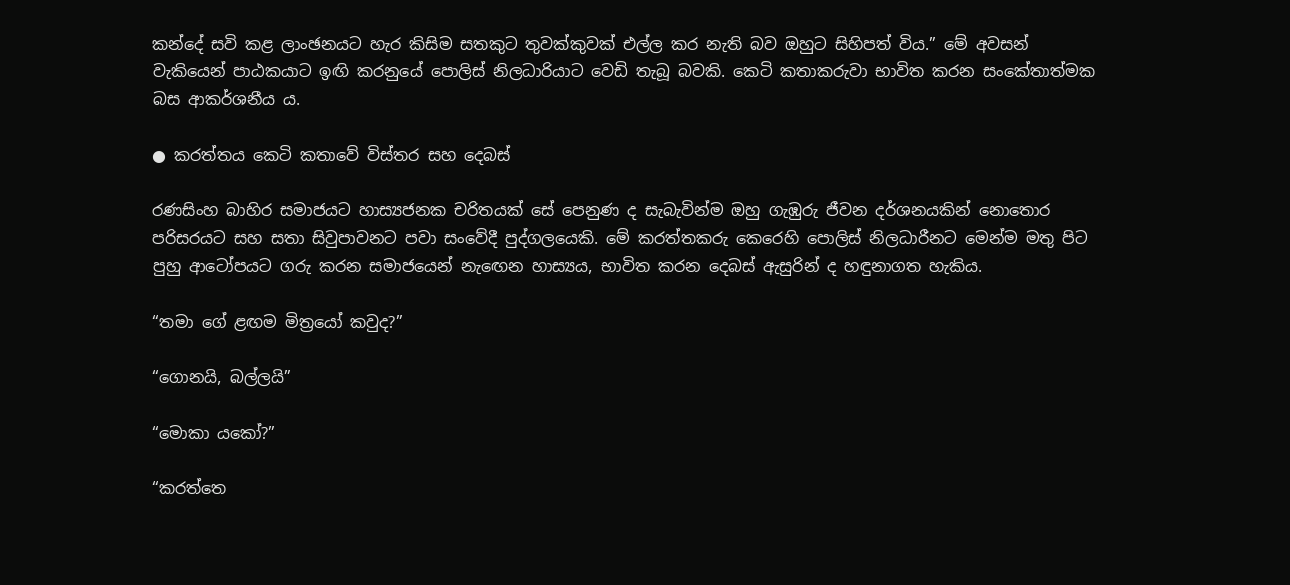කන්දේ සවි කළ ලාංඡනයට හැර කිසිම සතකුට තුවක්කුවක් එල්ල කර නැති බව ඔහුට සිහිපත් විය.” මේ අවසන් වැකියෙන් පාඨකයාට ඉඟි කරනුයේ පොලිස් නිලධාරියාට වෙඩි තැබූ බවකි. කෙටි කතාකරුවා භාවිත කරන සංකේතාත්මක බස ආකර්ශනීය ය.

● කරත්තය කෙටි කතාවේ විස්තර සහ දෙබස්

රණසිංහ බාහිර සමාජයට හාස්‍යජනක චරිතයක් සේ පෙනුණ ද සැබැවින්ම ඔහු ගැඹුරු ජීවන දර්ශනයකින් නොතොර පරිසරයට සහ සතා සිවුපාවනට පවා සංවේදී පුද්ගලයෙකි. මේ කරත්තකරු කෙරෙහි පොලිස් නිලධාරීනට මෙන්ම මතු පිට පුහු ආටෝපයට ගරු කරන සමාජයෙන් නැඟෙන හාස්‍යය, භාවිත කරන දෙබස් ඇසුරින් ද හඳුනාගත හැකිය.

“තමා ගේ ළඟම මිත්‍රයෝ කවුද?”

“ගොනයි, බල්ලයි”

“මොකා යකෝ?”

“කරත්තෙ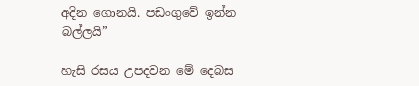අදින ගොනයි. පඩංගුවේ ඉන්න බල්ලයි”

හැසි රසය උපදවන මේ දෙබස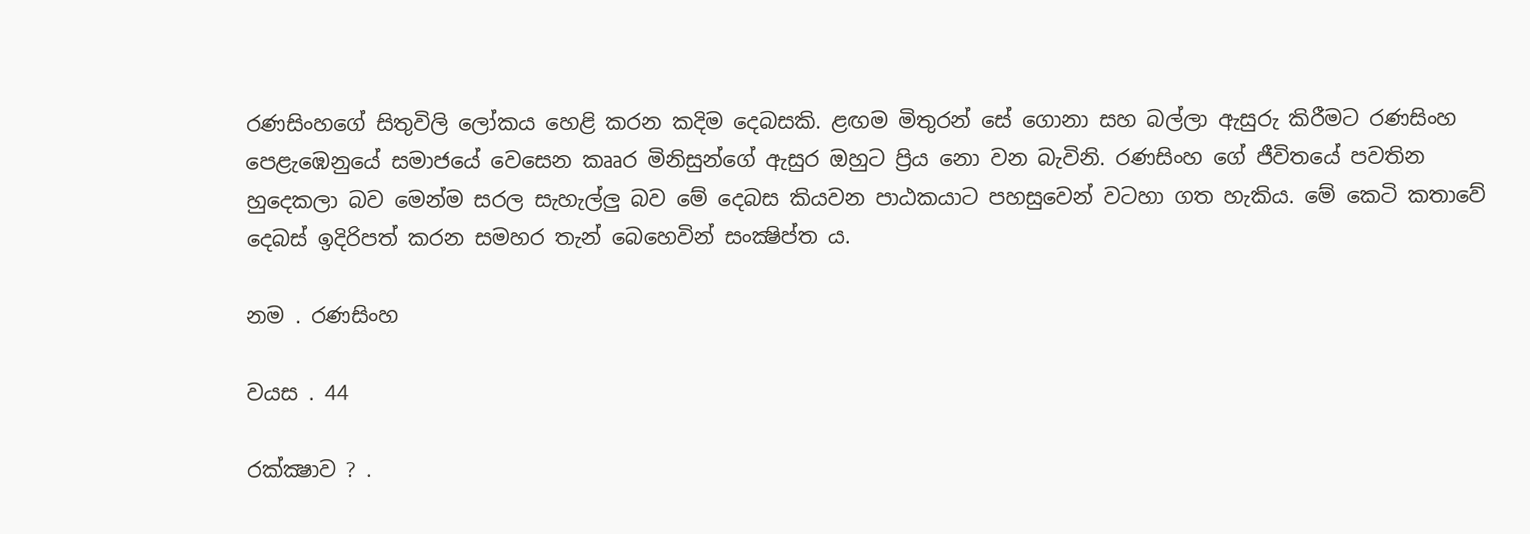රණසිංහගේ සිතුවිලි ලෝකය හෙළි කරන කදිම දෙබසකි. ළඟම මිතුරන් සේ ගොනා සහ බල්ලා ඇසුරු කිරීමට රණසිංහ පෙළැඹෙනුයේ සමාජයේ වෙසෙන කෲර මිනිසුන්ගේ ඇසුර ඔහුට ප්‍රිය නො වන බැවිනි. රණසිංහ ගේ ජීවිතයේ පවතින හුදෙකලා බව මෙන්ම සරල සැහැල්ලු බව මේ දෙබස කියවන පාඨකයාට පහසුවෙන් වටහා ගත හැකිය. මේ කෙටි කතාවේ දෙබස් ඉදිරිපත් කරන සමහර තැන් බෙහෙවින් සංක්‍ෂිප්ත ය.

නම . රණසිංහ

වයස . 44

රක්ක්‍ෂාව ? .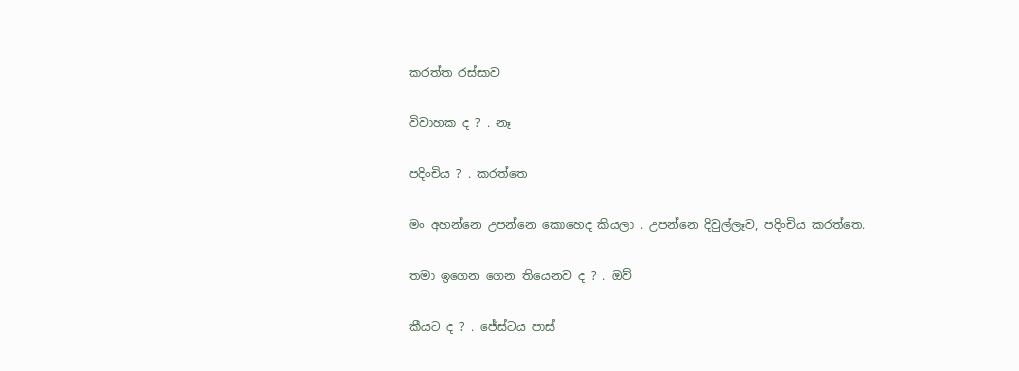කරත්ත රස්සාව

විවාහක ද ? . නෑ

පදිංචිය ? . කරත්තෙ

මං අහන්නෙ උපන්නෙ කොහෙද කියලා . උපන්නෙ දිවුල්ලෑව, පදිංචිය කරත්තෙ.

තමා ඉගෙන ගෙන තියෙනව ද ? . ඔව්

කීයට ද ? . ජේස්ටය පාස්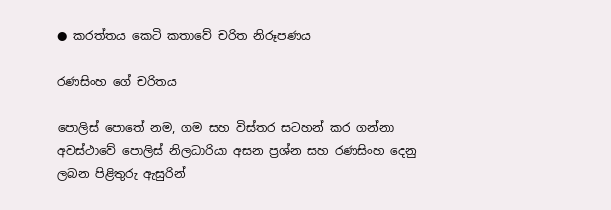● කරත්තය කෙටි කතාවේ චරිත නිරූපණය

රණසිංහ ගේ චරිතය

පොලිස් පොතේ නම, ගම සහ විස්තර සටහන් කර ගන්නා අවස්ථාවේ පොලිස් නිලධාරියා අසන ප්‍රශ්න සහ රණසිංහ දෙනු ලබන පිළිතුරු ඇසුරින්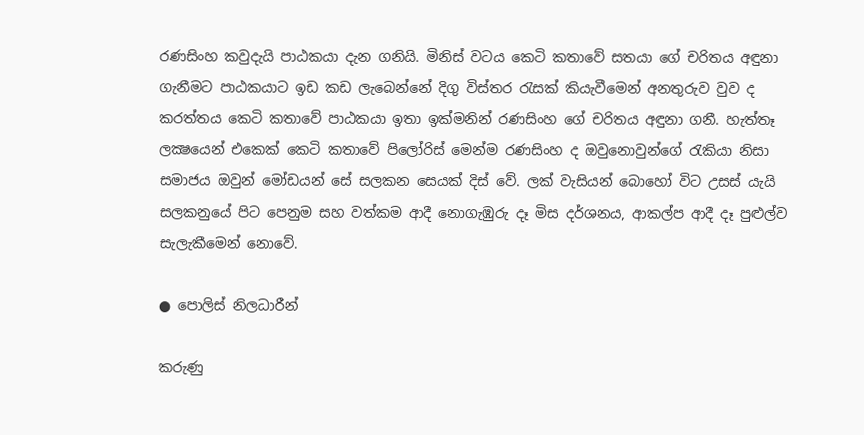රණසිංහ කවුදැයි පාඨකයා දැන ගනියි. මිනිස් වටය කෙටි කතාවේ සතයා ගේ චරිතය අඳුනා ගැනීමට පාඨකයාට ඉඩ කඩ ලැබෙන්නේ දිගු විස්තර රැසක් කියැවීමෙන් අනතුරුව වුව ද කරත්තය කෙටි කතාවේ පාඨකයා ඉතා ඉක්මනින් රණසිංහ ගේ චරිතය අඳුනා ගනී. හැත්තෑ ලක්‍ෂයෙන් එකෙක් කෙටි කතාවේ පිලෝරිස් මෙන්ම රණසිංහ ද ඔවුනොවුන්ගේ රැකියා නිසා සමාජය ඔවුන් මෝඩයන් සේ සලකන සෙයක් දිස් වේ. ලක් වැසියන් බොහෝ විට උසස් යැයි සලකනුයේ පිට පෙනුම සහ වත්කම ආදී නොගැඹුරු දෑ මිස දර්ශනය, ආකල්ප ආදී දෑ පුළුල්ව සැලැකීමෙන් නොවේ.

● පොලිස් නිලධාරීන්

කරුණු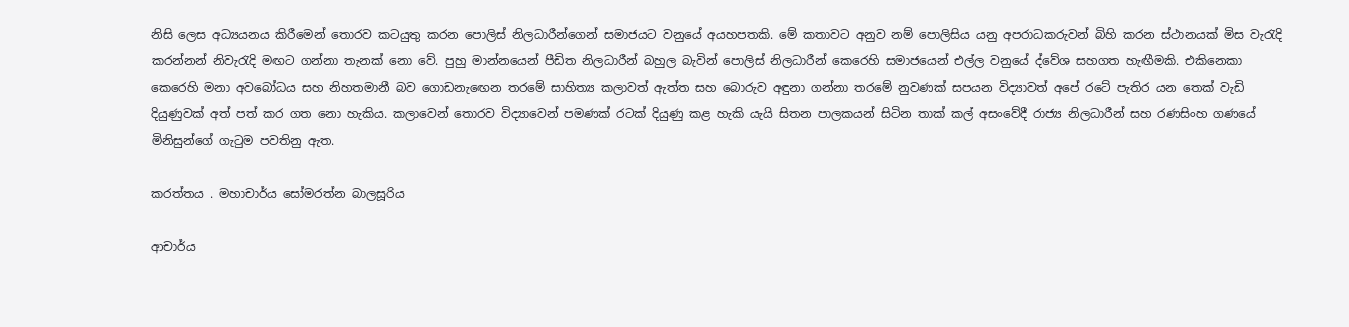නිසි ලෙස අධ්‍යයනය කිරීමෙන් තොරව කටයුතු කරන පොලිස් නිලධාරීන්ගෙන් සමාජයට වනුයේ අයහපතකි. මේ කතාවට අනුව නම් පොලිසිය යනු අපරාධකරුවන් බිහි කරන ස්ථානයක් මිස වැරැදි කරන්නන් නිවැරැදි මඟට ගන්නා තැනක් නො වේ. පුහු මාන්නයෙන් පීඩිත නිලධාරීන් බහුල බැවින් පොලිස් නිලධාරීන් කෙරෙහි සමාජයෙන් එල්ල වනුයේ ද්වේශ සහගත හැඟීමකි. එකිනෙකා කෙරෙහි මනා අවබෝධය සහ නිහතමානී බව ගොඩනැඟෙන තරමේ සාහිත්‍ය කලාවත් ඇත්ත සහ බොරුව අඳුනා ගන්නා තරමේ නුවණක් සපයන විද්‍යාවත් අපේ රටේ පැතිර යන තෙක් වැඩි දියුණුවක් අත් පත් කර ගත නො හැකිය. කලාවෙන් තොරව විද්‍යාවෙන් පමණක් රටක් දියුණු කළ හැකි යැයි සිතන පාලකයන් සිටින තාක් කල් අසංවේදී රාජ්‍ය නිලධාරීන් සහ රණසිංහ ගණයේ මිනිසුන්ගේ ගැටුම පවතිනු ඇත.

කරත්තය . මහාචාර්ය සෝමරත්න බාලසූරිය

ආචාර්ය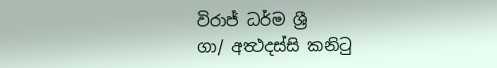විරාජ් ධර්ම ශ්‍රී
ගා/ අත්‍ථදස්සි කනිටු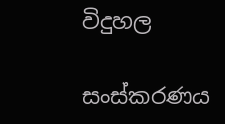විදුහල

සංස්කරණය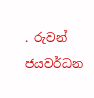. රුවන් ජයවර්ධන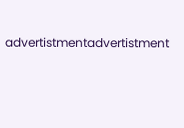advertistmentadvertistment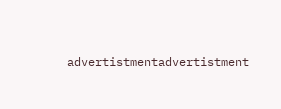advertistmentadvertistment